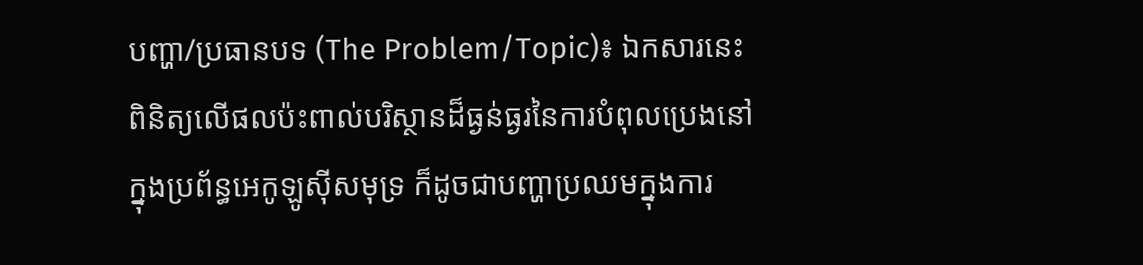បញ្ហា/ប្រធានបទ (The Problem/Topic)៖ ឯកសារនេះពិនិត្យលើផលប៉ះពាល់បរិស្ថានដ៏ធ្ងន់ធ្ងរនៃការបំពុលប្រេងនៅក្នុងប្រព័ន្ធអេកូឡូស៊ីសមុទ្រ ក៏ដូចជាបញ្ហាប្រឈមក្នុងការ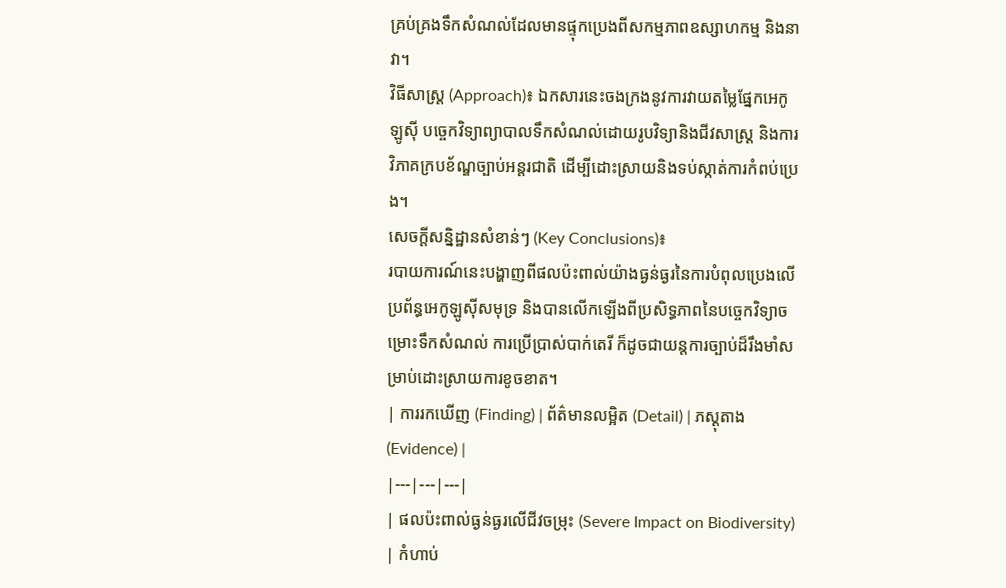គ្រប់គ្រងទឹកសំណល់ដែលមានផ្ទុកប្រេងពីសកម្មភាពឧស្សាហកម្ម និងនាវា។
វិធីសាស្ត្រ (Approach)៖ ឯកសារនេះចងក្រងនូវការវាយតម្លៃផ្នែកអេកូឡូស៊ី បច្ចេកវិទ្យាព្យាបាលទឹកសំណល់ដោយរូបវិទ្យានិងជីវសាស្រ្ត និងការវិភាគក្របខ័ណ្ឌច្បាប់អន្តរជាតិ ដើម្បីដោះស្រាយនិងទប់ស្កាត់ការកំពប់ប្រេង។
សេចក្តីសន្និដ្ឋានសំខាន់ៗ (Key Conclusions)៖
របាយការណ៍នេះបង្ហាញពីផលប៉ះពាល់យ៉ាងធ្ងន់ធ្ងរនៃការបំពុលប្រេងលើប្រព័ន្ធអេកូឡូស៊ីសមុទ្រ និងបានលើកឡើងពីប្រសិទ្ធភាពនៃបច្ចេកវិទ្យាចម្រោះទឹកសំណល់ ការប្រើប្រាស់បាក់តេរី ក៏ដូចជាយន្តការច្បាប់ដ៏រឹងមាំសម្រាប់ដោះស្រាយការខូចខាត។
| ការរកឃើញ (Finding) | ព័ត៌មានលម្អិត (Detail) | ភស្តុតាង (Evidence) |
|---|---|---|
| ផលប៉ះពាល់ធ្ងន់ធ្ងរលើជីវចម្រុះ (Severe Impact on Biodiversity) | កំហាប់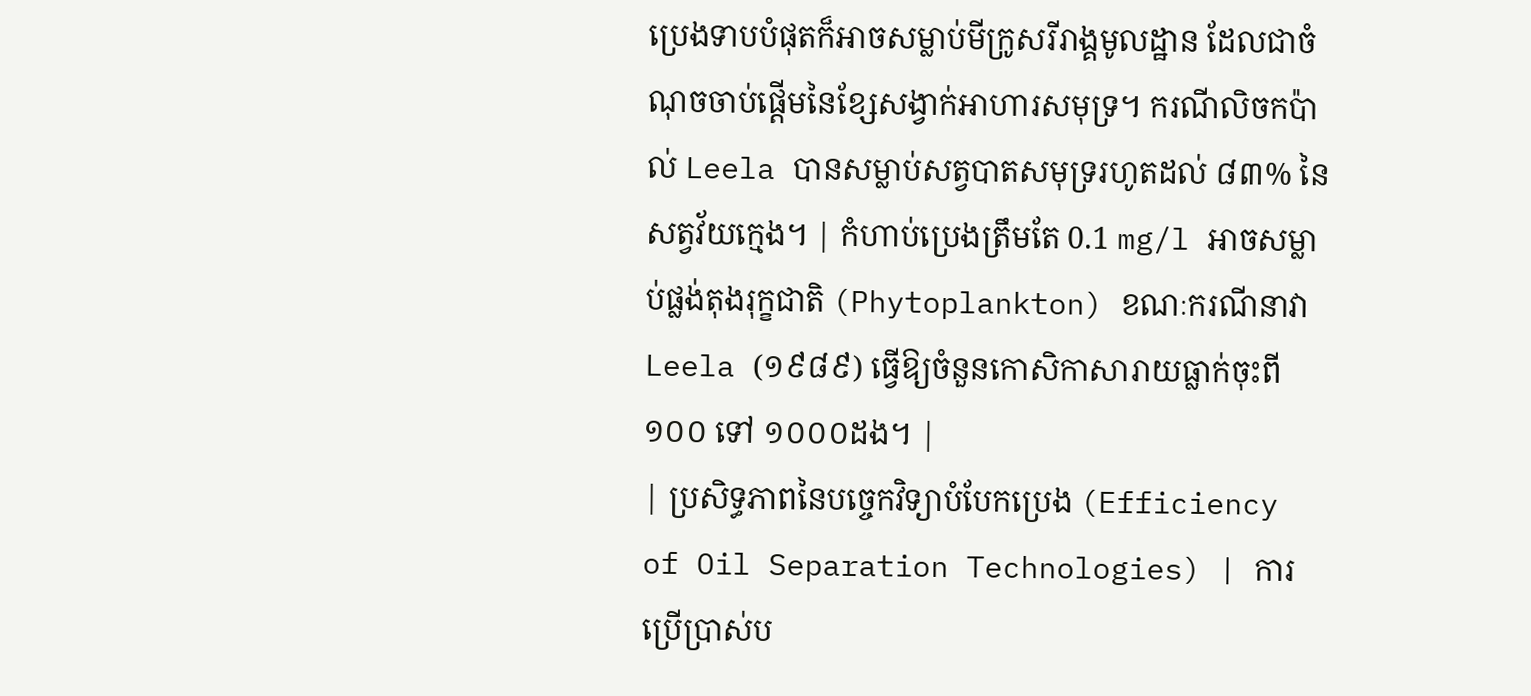ប្រេងទាបបំផុតក៏អាចសម្លាប់មីក្រូសរីរាង្គមូលដ្ឋាន ដែលជាចំណុចចាប់ផ្តើមនៃខ្សែសង្វាក់អាហារសមុទ្រ។ ករណីលិចកប៉ាល់ Leela បានសម្លាប់សត្វបាតសមុទ្ររហូតដល់ ៨៣% នៃសត្វវ័យក្មេង។ | កំហាប់ប្រេងត្រឹមតែ 0.1 mg/l អាចសម្លាប់ផ្លង់តុងរុក្ខជាតិ (Phytoplankton) ខណៈករណីនាវា Leela (១៩៨៩) ធ្វើឱ្យចំនួនកោសិកាសារាយធ្លាក់ចុះពី ១០០ ទៅ ១០០០ដង។ |
| ប្រសិទ្ធភាពនៃបច្ចេកវិទ្យាបំបែកប្រេង (Efficiency of Oil Separation Technologies) | ការប្រើប្រាស់ប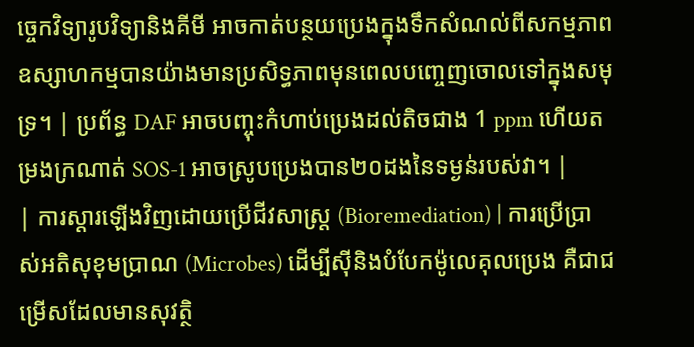ច្ចេកវិទ្យារូបវិទ្យានិងគីមី អាចកាត់បន្ថយប្រេងក្នុងទឹកសំណល់ពីសកម្មភាពឧស្សាហកម្មបានយ៉ាងមានប្រសិទ្ធភាពមុនពេលបញ្ចេញចោលទៅក្នុងសមុទ្រ។ | ប្រព័ន្ធ DAF អាចបញ្ចុះកំហាប់ប្រេងដល់តិចជាង 1 ppm ហើយតម្រងក្រណាត់ SOS-1 អាចស្រូបប្រេងបាន២០ដងនៃទម្ងន់របស់វា។ |
| ការស្តារឡើងវិញដោយប្រើជីវសាស្រ្ត (Bioremediation) | ការប្រើប្រាស់អតិសុខុមប្រាណ (Microbes) ដើម្បីស៊ីនិងបំបែកម៉ូលេគុលប្រេង គឺជាជម្រើសដែលមានសុវត្ថិ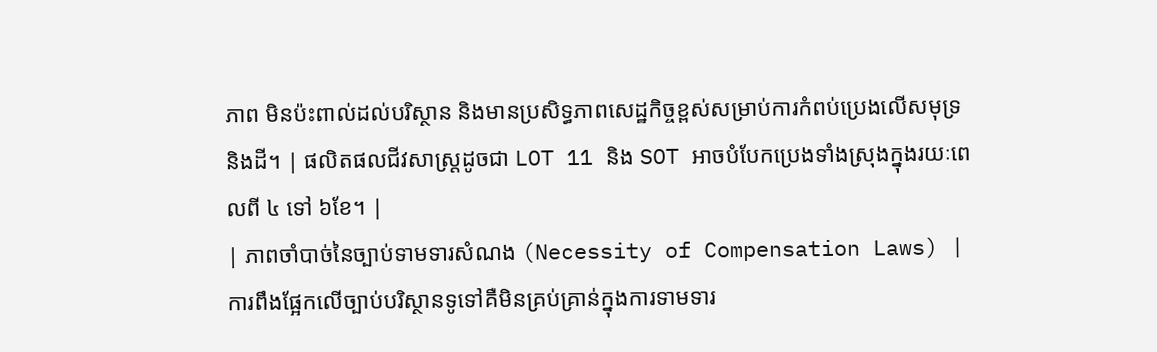ភាព មិនប៉ះពាល់ដល់បរិស្ថាន និងមានប្រសិទ្ធភាពសេដ្ឋកិច្ចខ្ពស់សម្រាប់ការកំពប់ប្រេងលើសមុទ្រ និងដី។ | ផលិតផលជីវសាស្រ្តដូចជា LOT 11 និង SOT អាចបំបែកប្រេងទាំងស្រុងក្នុងរយៈពេលពី ៤ ទៅ ៦ខែ។ |
| ភាពចាំបាច់នៃច្បាប់ទាមទារសំណង (Necessity of Compensation Laws) | ការពឹងផ្អែកលើច្បាប់បរិស្ថានទូទៅគឺមិនគ្រប់គ្រាន់ក្នុងការទាមទារ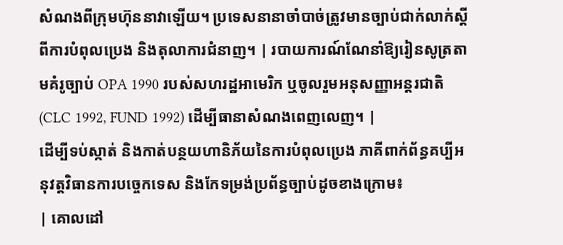សំណងពីក្រុមហ៊ុននាវាឡើយ។ ប្រទេសនានាចាំបាច់ត្រូវមានច្បាប់ជាក់លាក់ស្តីពីការបំពុលប្រេង និងតុលាការជំនាញ។ | របាយការណ៍ណែនាំឱ្យរៀនសូត្រតាមគំរូច្បាប់ OPA 1990 របស់សហរដ្ឋអាមេរិក ឬចូលរួមអនុសញ្ញាអន្តរជាតិ (CLC 1992, FUND 1992) ដើម្បីធានាសំណងពេញលេញ។ |
ដើម្បីទប់ស្កាត់ និងកាត់បន្ថយហានិភ័យនៃការបំពុលប្រេង ភាគីពាក់ព័ន្ធគប្បីអនុវត្តវិធានការបច្ចេកទេស និងកែទម្រង់ប្រព័ន្ធច្បាប់ដូចខាងក្រោម៖
| គោលដៅ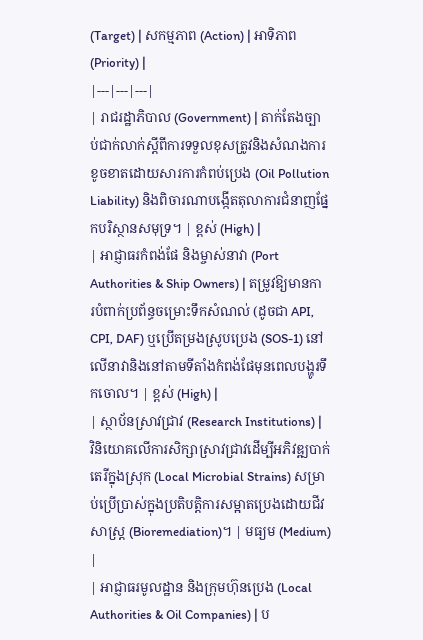(Target) | សកម្មភាព (Action) | អាទិភាព (Priority) |
|---|---|---|
| រាជរដ្ឋាភិបាល (Government) | តាក់តែងច្បាប់ជាក់លាក់ស្តីពីការទទួលខុសត្រូវនិងសំណងការខូចខាតដោយសារការកំពប់ប្រេង (Oil Pollution Liability) និងពិចារណាបង្កើតតុលាការជំនាញផ្នែកបរិស្ថានសមុទ្រ។ | ខ្ពស់ (High) |
| អាជ្ញាធរកំពង់ផែ និងម្ចាស់នាវា (Port Authorities & Ship Owners) | តម្រូវឱ្យមានការបំពាក់ប្រព័ន្ធចម្រោះទឹកសំណល់ (ដូចជា API, CPI, DAF) ឬប្រើតម្រងស្រូបប្រេង (SOS-1) នៅលើនាវានិងនៅតាមទីតាំងកំពង់ផែមុនពេលបង្ហូរទឹកចោល។ | ខ្ពស់ (High) |
| ស្ថាប័នស្រាវជ្រាវ (Research Institutions) | វិនិយោគលើការសិក្សាស្រាវជ្រាវដើម្បីអភិវឌ្ឍបាក់តេរីក្នុងស្រុក (Local Microbial Strains) សម្រាប់ប្រើប្រាស់ក្នុងប្រតិបត្តិការសម្អាតប្រេងដោយជីវសាស្រ្ត (Bioremediation)។ | មធ្យម (Medium) |
| អាជ្ញាធរមូលដ្ឋាន និងក្រុមហ៊ុនប្រេង (Local Authorities & Oil Companies) | ប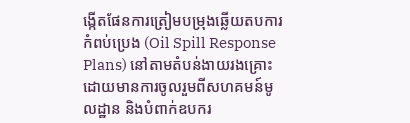ង្កើតផែនការត្រៀមបម្រុងឆ្លើយតបការកំពប់ប្រេង (Oil Spill Response Plans) នៅតាមតំបន់ងាយរងគ្រោះ ដោយមានការចូលរួមពីសហគមន៍មូលដ្ឋាន និងបំពាក់ឧបករ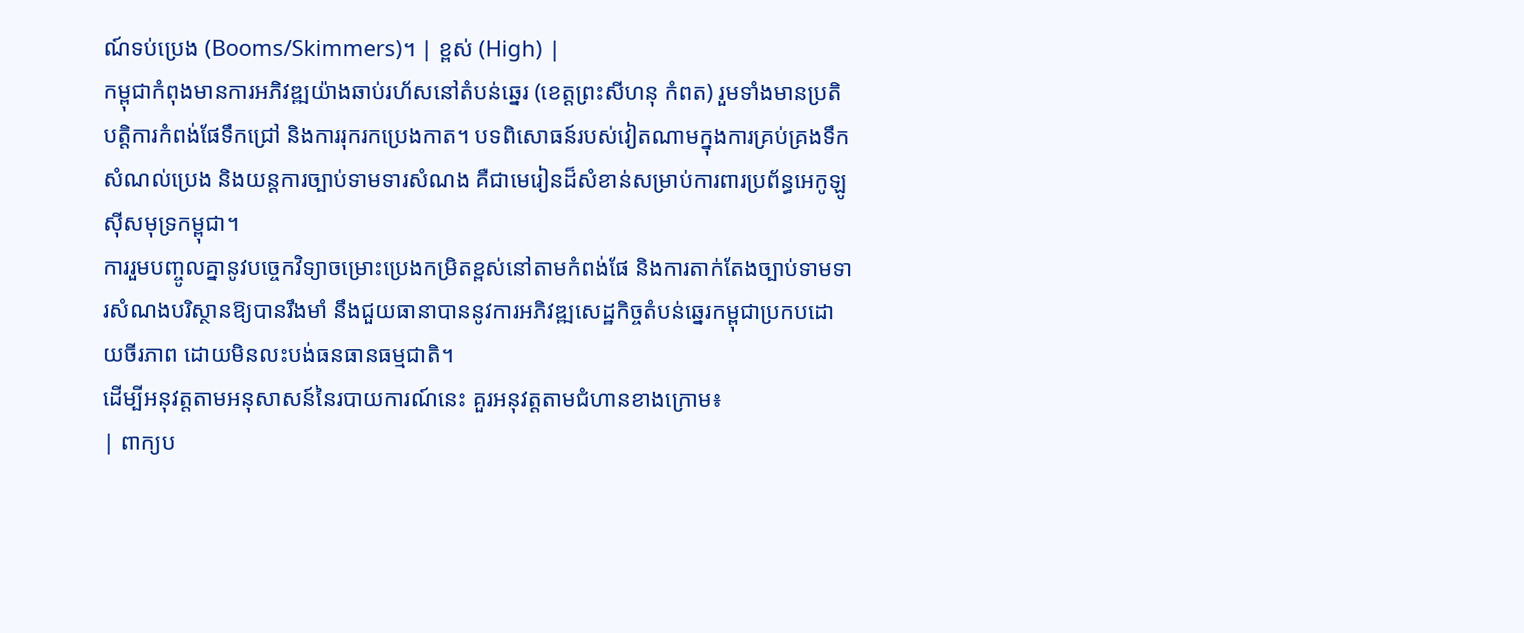ណ៍ទប់ប្រេង (Booms/Skimmers)។ | ខ្ពស់ (High) |
កម្ពុជាកំពុងមានការអភិវឌ្ឍយ៉ាងឆាប់រហ័សនៅតំបន់ឆ្នេរ (ខេត្តព្រះសីហនុ កំពត) រួមទាំងមានប្រតិបត្តិការកំពង់ផែទឹកជ្រៅ និងការរុករកប្រេងកាត។ បទពិសោធន៍របស់វៀតណាមក្នុងការគ្រប់គ្រងទឹកសំណល់ប្រេង និងយន្តការច្បាប់ទាមទារសំណង គឺជាមេរៀនដ៏សំខាន់សម្រាប់ការពារប្រព័ន្ធអេកូឡូស៊ីសមុទ្រកម្ពុជា។
ការរួមបញ្ចូលគ្នានូវបច្ចេកវិទ្យាចម្រោះប្រេងកម្រិតខ្ពស់នៅតាមកំពង់ផែ និងការតាក់តែងច្បាប់ទាមទារសំណងបរិស្ថានឱ្យបានរឹងមាំ នឹងជួយធានាបាននូវការអភិវឌ្ឍសេដ្ឋកិច្ចតំបន់ឆ្នេរកម្ពុជាប្រកបដោយចីរភាព ដោយមិនលះបង់ធនធានធម្មជាតិ។
ដើម្បីអនុវត្តតាមអនុសាសន៍នៃរបាយការណ៍នេះ គួរអនុវត្តតាមជំហានខាងក្រោម៖
| ពាក្យប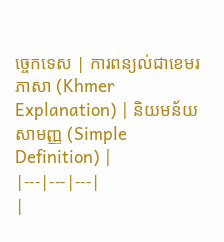ច្ចេកទេស | ការពន្យល់ជាខេមរភាសា (Khmer Explanation) | និយមន័យសាមញ្ញ (Simple Definition) |
|---|---|---|
|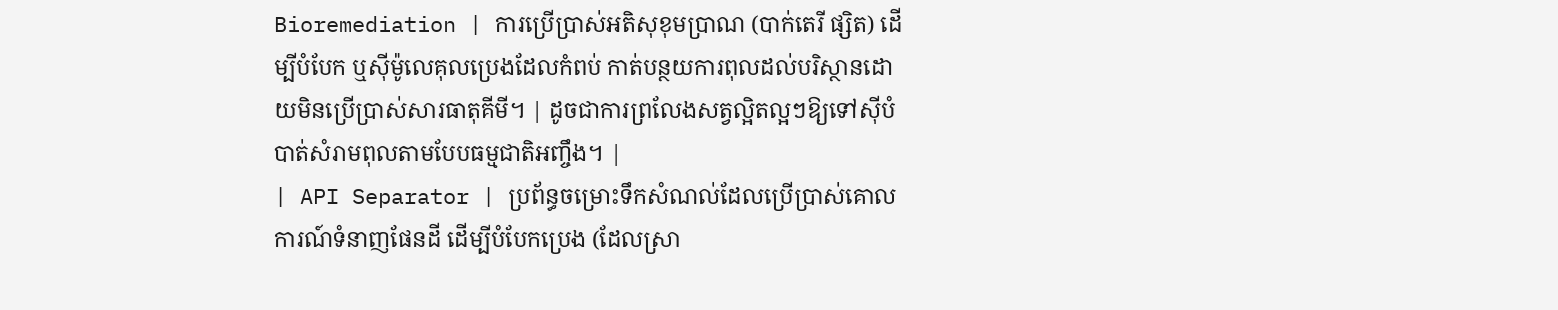Bioremediation | ការប្រើប្រាស់អតិសុខុមប្រាណ (បាក់តេរី ផ្សិត) ដើម្បីបំបែក ឬស៊ីម៉ូលេគុលប្រេងដែលកំពប់ កាត់បន្ថយការពុលដល់បរិស្ថានដោយមិនប្រើប្រាស់សារធាតុគីមី។ | ដូចជាការព្រលែងសត្វល្អិតល្អៗឱ្យទៅស៊ីបំបាត់សំរាមពុលតាមបែបធម្មជាតិអញ្ចឹង។ |
| API Separator | ប្រព័ន្ធចម្រោះទឹកសំណល់ដែលប្រើប្រាស់គោលការណ៍ទំនាញផែនដី ដើម្បីបំបែកប្រេង (ដែលស្រា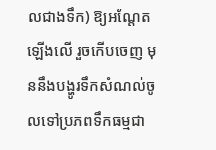លជាងទឹក) ឱ្យអណ្តែតឡើងលើ រួចកើបចេញ មុននឹងបង្ហូរទឹកសំណល់ចូលទៅប្រភពទឹកធម្មជា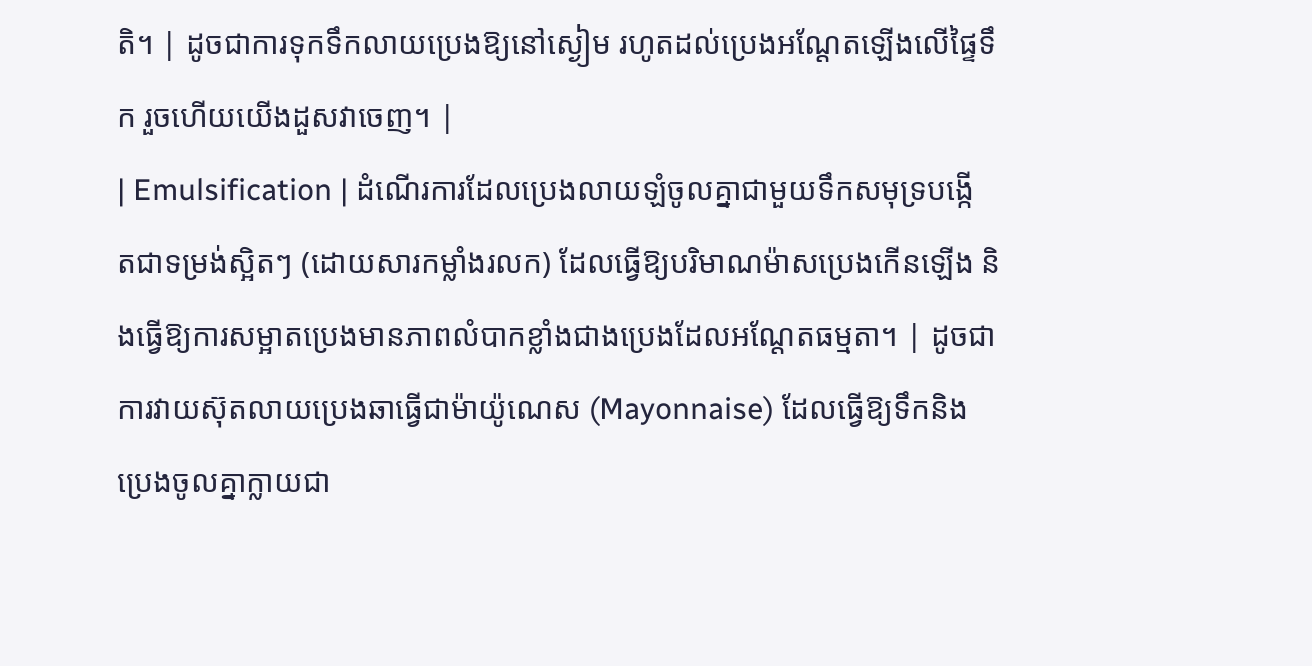តិ។ | ដូចជាការទុកទឹកលាយប្រេងឱ្យនៅស្ងៀម រហូតដល់ប្រេងអណ្តែតឡើងលើផ្ទៃទឹក រួចហើយយើងដួសវាចេញ។ |
| Emulsification | ដំណើរការដែលប្រេងលាយឡំចូលគ្នាជាមួយទឹកសមុទ្របង្កើតជាទម្រង់ស្អិតៗ (ដោយសារកម្លាំងរលក) ដែលធ្វើឱ្យបរិមាណម៉ាសប្រេងកើនឡើង និងធ្វើឱ្យការសម្អាតប្រេងមានភាពលំបាកខ្លាំងជាងប្រេងដែលអណ្តែតធម្មតា។ | ដូចជាការវាយស៊ុតលាយប្រេងឆាធ្វើជាម៉ាយ៉ូណេស (Mayonnaise) ដែលធ្វើឱ្យទឹកនិងប្រេងចូលគ្នាក្លាយជា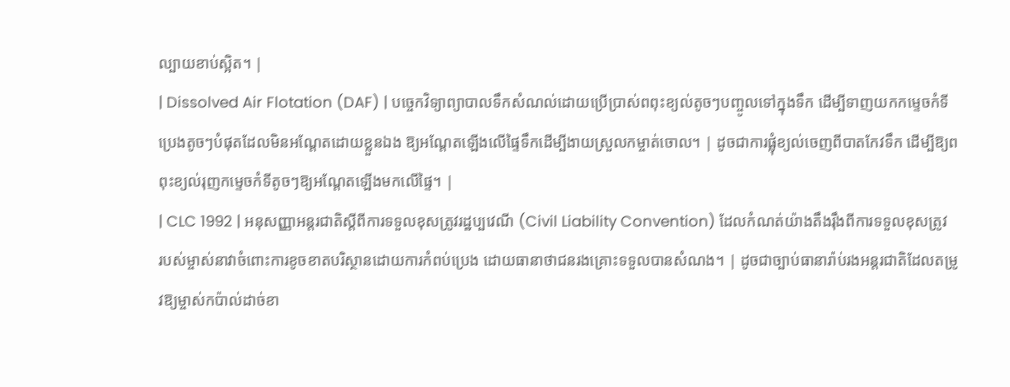ល្បាយខាប់ស្អិត។ |
| Dissolved Air Flotation (DAF) | បច្ចេកវិទ្យាព្យាបាលទឹកសំណល់ដោយប្រើប្រាស់ពពុះខ្យល់តូចៗបញ្ចូលទៅក្នុងទឹក ដើម្បីទាញយកកម្ទេចកំទីប្រេងតូចៗបំផុតដែលមិនអណ្តែតដោយខ្លួនឯង ឱ្យអណ្តែតឡើងលើផ្ទៃទឹកដើម្បីងាយស្រួលកម្ចាត់ចោល។ | ដូចជាការផ្លុំខ្យល់ចេញពីបាតកែវទឹក ដើម្បីឱ្យពពុះខ្យល់រុញកម្ទេចកំទីតូចៗឱ្យអណ្តែតឡើងមកលើផ្ទៃ។ |
| CLC 1992 | អនុសញ្ញាអន្តរជាតិស្តីពីការទទួលខុសត្រូវរដ្ឋប្បវេណី (Civil Liability Convention) ដែលកំណត់យ៉ាងតឹងរ៉ឹងពីការទទួលខុសត្រូវរបស់ម្ចាស់នាវាចំពោះការខូចខាតបរិស្ថានដោយការកំពប់ប្រេង ដោយធានាថាជនរងគ្រោះទទួលបានសំណង។ | ដូចជាច្បាប់ធានារ៉ាប់រងអន្តរជាតិដែលតម្រូវឱ្យម្ចាស់កប៉ាល់ដាច់ខា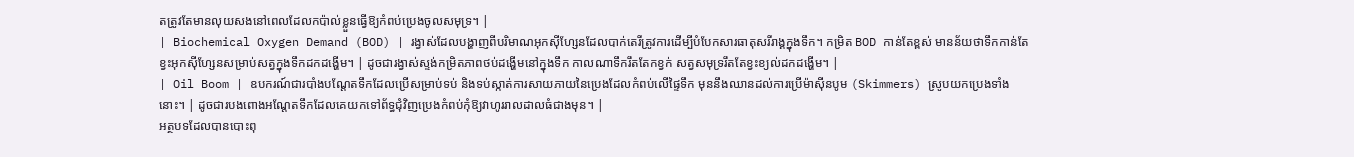តត្រូវតែមានលុយសងនៅពេលដែលកប៉ាល់ខ្លួនធ្វើឱ្យកំពប់ប្រេងចូលសមុទ្រ។ |
| Biochemical Oxygen Demand (BOD) | រង្វាស់ដែលបង្ហាញពីបរិមាណអុកស៊ីហ្សែនដែលបាក់តេរីត្រូវការដើម្បីបំបែកសារធាតុសរីរាង្គក្នុងទឹក។ កម្រិត BOD កាន់តែខ្ពស់ មានន័យថាទឹកកាន់តែខ្វះអុកស៊ីហ្សែនសម្រាប់សត្វក្នុងទឹកដកដង្ហើម។ | ដូចជារង្វាស់ស្ទង់កម្រិតភាពថប់ដង្ហើមនៅក្នុងទឹក កាលណាទឹករឹតតែកខ្វក់ សត្វសមុទ្ររឹតតែខ្វះខ្យល់ដកដង្ហើម។ |
| Oil Boom | ឧបករណ៍ជារបាំងបណ្តែតទឹកដែលប្រើសម្រាប់ទប់ និងទប់ស្កាត់ការសាយភាយនៃប្រេងដែលកំពប់លើផ្ទៃទឹក មុននឹងឈានដល់ការប្រើម៉ាស៊ីនបូម (Skimmers) ស្រូបយកប្រេងទាំងនោះ។ | ដូចជារបងពោងអណ្តែតទឹកដែលគេយកទៅព័ទ្ធជុំវិញប្រេងកំពប់កុំឱ្យវាហូររាលដាលធំជាងមុន។ |
អត្ថបទដែលបានបោះពុ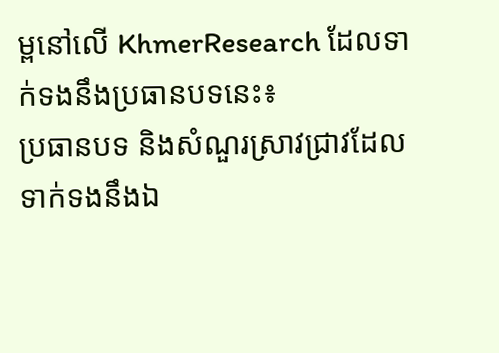ម្ពនៅលើ KhmerResearch ដែលទាក់ទងនឹងប្រធានបទនេះ៖
ប្រធានបទ និងសំណួរស្រាវជ្រាវដែលទាក់ទងនឹងឯ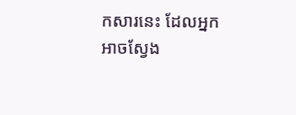កសារនេះ ដែលអ្នកអាចស្វែង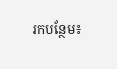រកបន្ថែម៖